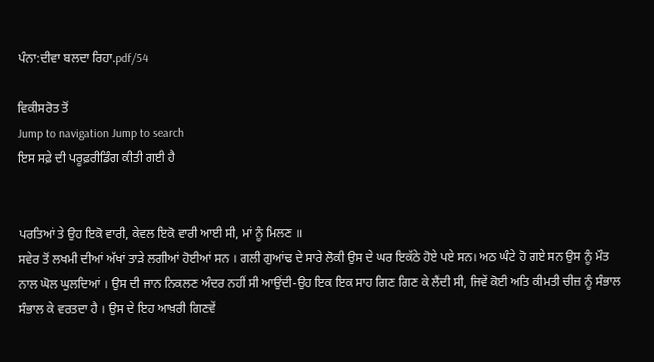ਪੰਨਾ:ਦੀਵਾ ਬਲਦਾ ਰਿਹਾ.pdf/54

ਵਿਕੀਸਰੋਤ ਤੋਂ
Jump to navigation Jump to search
ਇਸ ਸਫ਼ੇ ਦੀ ਪਰੂਫ਼ਰੀਡਿੰਗ ਕੀਤੀ ਗਈ ਹੈ


ਪਰਤਿਆਂ ਤੇ ਉਹ ਇਕੋ ਵਾਰੀ, ਕੇਵਲ ਇਕੋ ਵਾਰੀ ਆਈ ਸੀ, ਮਾਂ ਨੂੰ ਮਿਲਣ ॥
ਸਵੇਰ ਤੋਂ ਲਖਮੀ ਦੀਆਂ ਅੱਖਾਂ ਤਾੜੇ ਲਗੀਆਂ ਹੋਈਆਂ ਸਨ । ਗਲੀ ਗੁਆਂਢ ਦੇ ਸਾਰੇ ਲੋਕੀ ਉਸ ਦੇ ਘਰ ਇਕੱਠੇ ਹੋਏ ਪਏ ਸਨ। ਅਠ ਘੰਟੇ ਹੋ ਗਏ ਸਨ ਉਸ ਨੂੰ ਮੌਤ ਨਾਲ ਘੋਲ ਘੁਲਦਿਆਂ । ਉਸ ਦੀ ਜਾਨ ਨਿਕਲਣ ਅੰਦਰ ਨਹੀਂ ਸੀ ਆਉਂਦੀ-ਉਹ ਇਕ ਇਕ ਸਾਹ ਗਿਣ ਗਿਣ ਕੇ ਲੈਂਦੀ ਸੀ, ਜਿਵੇਂ ਕੋਈ ਅਤਿ ਕੀਮਤੀ ਚੀਜ਼ ਨੂੰ ਸੰਭਾਲ ਸੰਭਾਲ ਕੇ ਵਰਤਦਾ ਹੈ । ਉਸ ਦੇ ਇਹ ਆਖ਼ਰੀ ਗਿਣਵੇਂ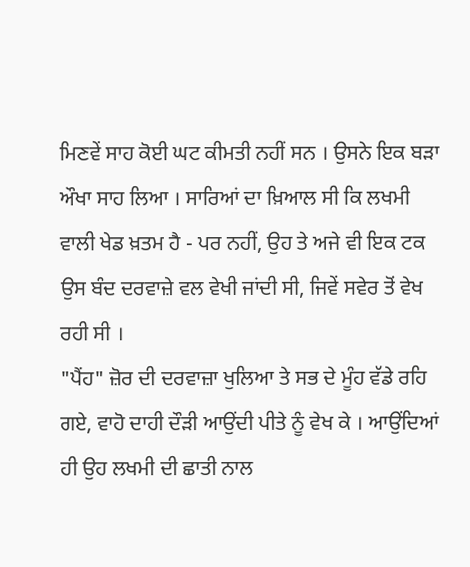ਮਿਣਵੇਂ ਸਾਹ ਕੋਈ ਘਟ ਕੀਮਤੀ ਨਹੀਂ ਸਨ । ਉਸਨੇ ਇਕ ਬੜਾ ਔਖਾ ਸਾਹ ਲਿਆ । ਸਾਰਿਆਂ ਦਾ ਖ਼ਿਆਲ ਸੀ ਕਿ ਲਖਮੀ ਵਾਲੀ ਖੇਡ ਖ਼ਤਮ ਹੈ - ਪਰ ਨਹੀਂ, ਉਹ ਤੇ ਅਜੇ ਵੀ ਇਕ ਟਕ ਉਸ ਬੰਦ ਦਰਵਾਜ਼ੇ ਵਲ ਵੇਖੀ ਜਾਂਦੀ ਸੀ, ਜਿਵੇਂ ਸਵੇਰ ਤੋਂ ਵੇਖ ਰਹੀ ਸੀ ।
"ਪੈਂਹ" ਜ਼ੋਰ ਦੀ ਦਰਵਾਜ਼ਾ ਖੁਲਿਆ ਤੇ ਸਭ ਦੇ ਮੂੰਹ ਵੱਡੇ ਰਹਿ ਗਏ, ਵਾਹੋ ਦਾਹੀ ਦੌੜੀ ਆਉਂਦੀ ਪੀਤੇ ਨੂੰ ਵੇਖ ਕੇ । ਆਉਂਦਿਆਂ ਹੀ ਉਹ ਲਖਮੀ ਦੀ ਛਾਤੀ ਨਾਲ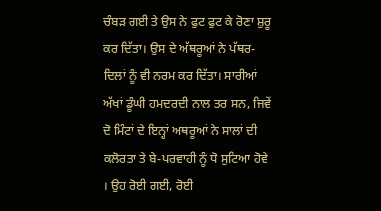ਚੰਬੜ ਗਈ ਤੇ ਉਸ ਨੇ ਫੁਟ ਫੁਟ ਕੇ ਰੋਣਾ ਸ਼ੁਰੂ ਕਰ ਦਿੱਤਾ। ਉਸ ਦੇ ਅੱਥਰੂਆਂ ਨੇ ਪੱਥਰ-ਦਿਲਾਂ ਨੂੰ ਵੀ ਨਰਮ ਕਰ ਦਿੱਤਾ। ਸਾਰੀਆਂ ਅੱਖਾਂ ਡੂੰਘੀ ਹਮਦਰਦੀ ਨਾਲ ਤਰ ਸਨ, ਜਿਵੇਂ ਦੋ ਮਿੰਟਾਂ ਦੇ ਇਨ੍ਹਾਂ ਅਥਰੂਆਂ ਨੇ ਸਾਲਾਂ ਦੀ ਕਲੋਰਤਾ ਤੇ ਬੇ-ਪਰਵਾਹੀ ਨੂੰ ਧੋ ਸੁਟਿਆ ਹੋਵੇ । ਉਹ ਰੋਈ ਗਈ, ਰੋਈ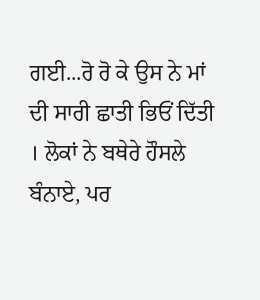ਗਈ...ਰੋ ਰੋ ਕੇ ਉਸ ਨੇ ਮਾਂ ਦੀ ਸਾਰੀ ਛਾਤੀ ਭਿਓਂ ਦਿੱਤੀ । ਲੋਕਾਂ ਨੇ ਬਥੇਰੇ ਹੌਸਲੇ ਬੰਨਾਏ, ਪਰ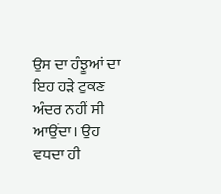ਉਸ ਦਾ ਹੰਝੂਆਂ ਦਾ ਇਹ ਹੜੇ ਟੁਕਣ ਅੰਦਰ ਨਹੀਂ ਸੀ ਆਉਂਦਾ। ਉਹ ਵਧਦਾ ਹੀ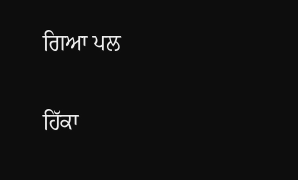ਗਿਆ ਪਲ

ਹਿੱਕਾ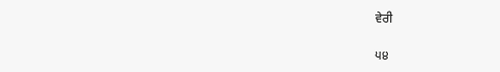ਵੇਰੀ

੫੪